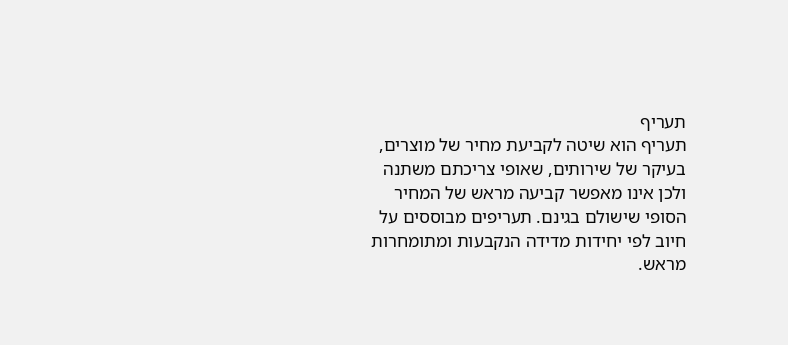תעריף
תעריף הוא שיטה לקביעת מחיר של מוצרים, בעיקר של שירותים, שאופי צריכתם משתנה ולכן אינו מאפשר קביעה מראש של המחיר הסופי שישולם בגינם. תעריפים מבוססים על חיוב לפי יחידות מדידה הנקבעות ומתומחרות מראש.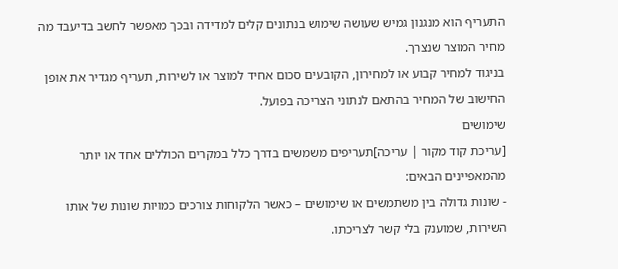התעריף הוא מנגנון גמיש שעושה שימוש בנתונים קלים למדידה ובכך מאפשר לחשב בדיעבד מה מחיר המוצר שנצרך.
בניגוד למחיר קבוע או למחירון, הקובעים סכום אחיד למוצר או לשירות, תעריף מגדיר את אופן החישוב של המחיר בהתאם לנתוני הצריכה בפועל.
שימושים
[עריכת קוד מקור | עריכה]תעריפים משמשים בדרך כלל במקרים הכוללים אחד או יותר מהמאפיינים הבאים:
- שונות גדולה בין משתמשים או שימושים – כאשר הלקוחות צורכים כמויות שונות של אותו השירות, שמוענק בלי קשר לצריכתו.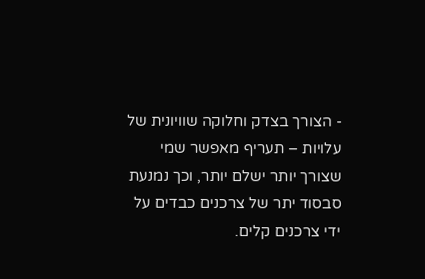- הצורך בצדק וחלוקה שוויונית של עלויות – תעריף מאפשר שמי שצורך יותר ישלם יותר, וכך נמנעת סבסוד יתר של צרכנים כבדים על ידי צרכנים קלים.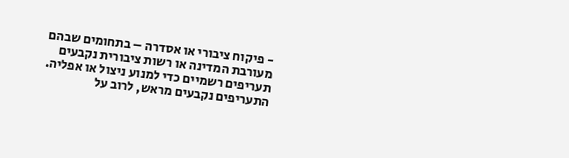- פיקוח ציבורי או אסדרה – בתחומים שבהם מעורבת המדינה או רשות ציבורית נקבעים תעריפים רשמיים כדי למנוע ניצול או אפליה. התעריפים נקבעים מראש, לרוב על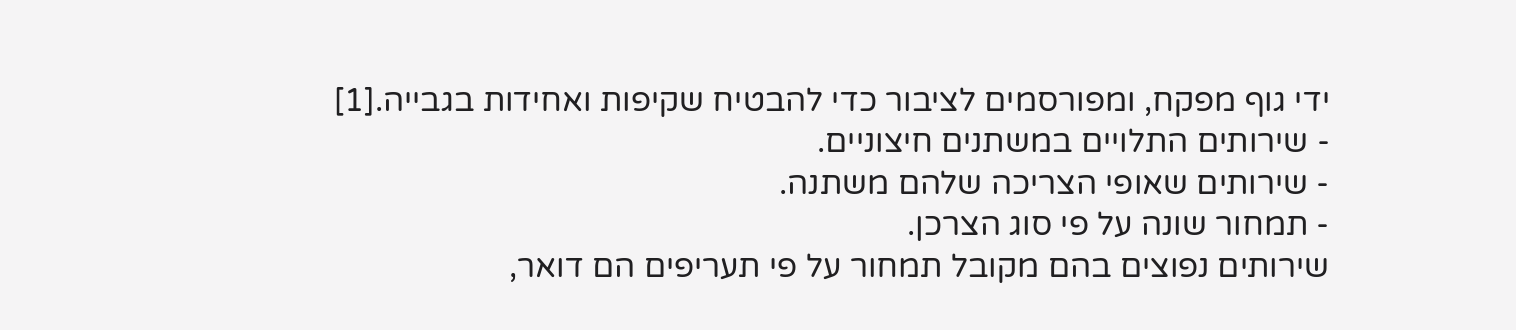ידי גוף מפקח, ומפורסמים לציבור כדי להבטיח שקיפות ואחידות בגבייה.[1]
- שירותים התלויים במשתנים חיצוניים.
- שירותים שאופי הצריכה שלהם משתנה.
- תמחור שונה על פי סוג הצרכן.
שירותים נפוצים בהם מקובל תמחור על פי תעריפים הם דואר,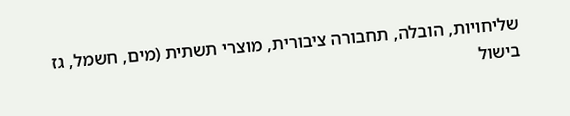שליחויות, הובלה, תחבורה ציבורית, מוצרי תשתית (מים, חשמל, גז בישול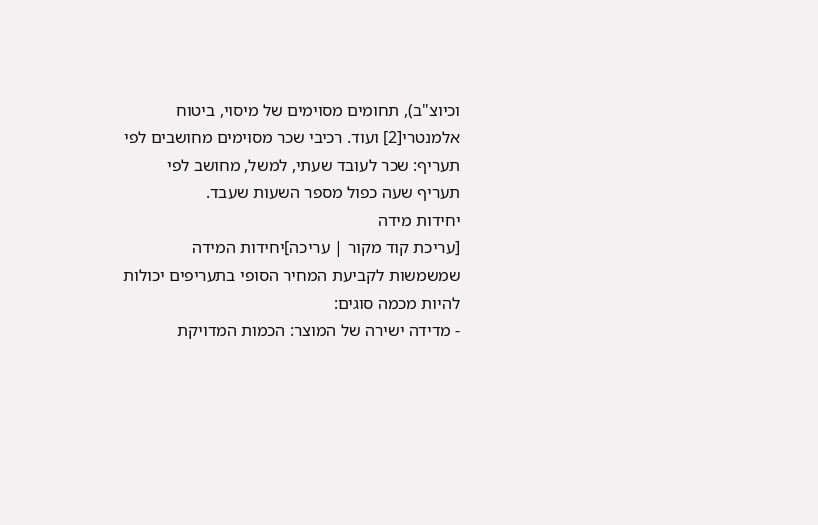וכיוצ"ב), תחומים מסוימים של מיסוי, ביטוח אלמנטרי[2] ועוד. רכיבי שכר מסוימים מחושבים לפי תעריף: שכר לעובד שעתי, למשל, מחושב לפי תעריף שעה כפול מספר השעות שעבד.
יחידות מידה
[עריכת קוד מקור | עריכה]יחידות המידה שמשמשות לקביעת המחיר הסופי בתעריפים יכולות להיות מכמה סוגים:
- מדידה ישירה של המוצר: הכמות המדויקת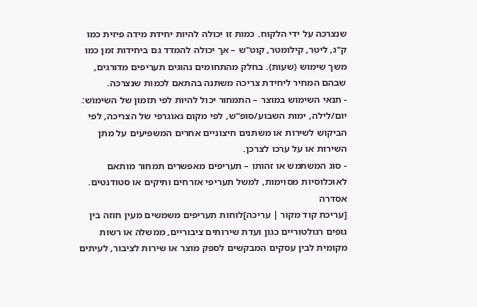שנצרכה על ידי הלקוח. כמות זו יכולה להיות יחידת מידה פיזית כמו ק"ג, ליטר, קילומטר, קוט"ש – אך יכולה להמדד גם ביחידות זמן כמו משך שימוש (שעות). בחלק מהתחומים נהוגים תעריפים מדורגים, שבהם המחיר ליחידת צריכה משתנה בהתאם לכמות שנצרכה.
- תנאי השימוש במוצר – התמחור יכול להיות לפי תזמון של השימוש: יום/לילה, ימות השבוע/סופ"ש, לפי מקום גאוגרפי של הצריכה, לפי הביקוש לשירות או משתנים חיצוניים אחרים המשפיעים על מתן השירות או על ערכו לצרכן.
- סוג המשתמש או זהותו – תעריפים מאפשרים תמחור מותאם לאוכלוסיות מסוימות, למשל תעריפי אזרחים ותיקים או סטודנטים.
אסדרה
[עריכת קוד מקור | עריכה]לוחות תעריפים משמשים מעין חוזה בין גופים רגולטוריים כגון ועדת שירותים ציבוריים, ממשלה או רשות מקומית לבין עסקים המבקשים לספק מוצר או שירות לציבור, לעיתים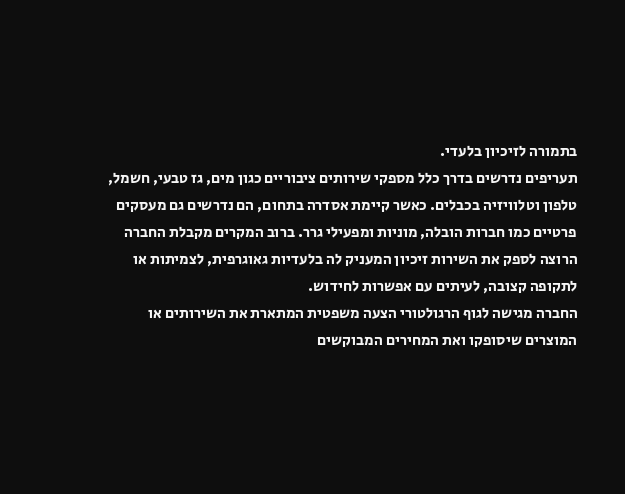בתמורה לזיכיון בלעדי.
תעריפים נדרשים בדרך כלל מספקי שירותים ציבוריים כגון מים, גז טבעי, חשמל, טלפון וטלוויזיה בכבלים. כאשר קיימת אסדרה בתחום, הם נדרשים גם מעסקים פרטיים כמו חברות הובלה, מוניות ומפעילי גרר. ברוב המקרים מקבלת החברה הרוצה לספק את השירות זיכיון המעניק לה בלעדיות גאוגרפית, לצמיתות או לתקופה קצובה, לעיתים עם אפשרות לחידוש.
החברה מגישה לגוף הרגולטורי הצעה משפטית המתארת את השירותים או המוצרים שיסופקו ואת המחירים המבוקשים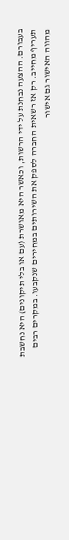בעבורם. ההצעה נבחנת על ידי הרשות, וכאשר היא מאושרת (עם או בלי תיקונים) היא נחשבת תעריף מחייב. רק אז רשאית החברה לספק את השירותים במחירים שנקבעו. במקרים רבים מהווה האישור גם אישור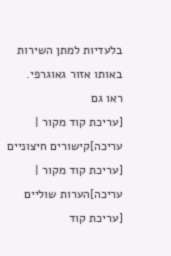בלעדיות למתן השירות באותו אזור גאוגרפי.
ראו גם
[עריכת קוד מקור | עריכה]קישורים חיצוניים
[עריכת קוד מקור | עריכה]הערות שוליים
[עריכת קוד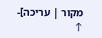מקור | עריכה]- ↑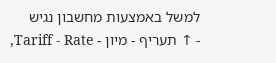למשל באמצעות מחשבון נגיש
- ↑ תעריף - מיון - Tariff - Rate,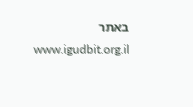באתר www.igudbit.org.il